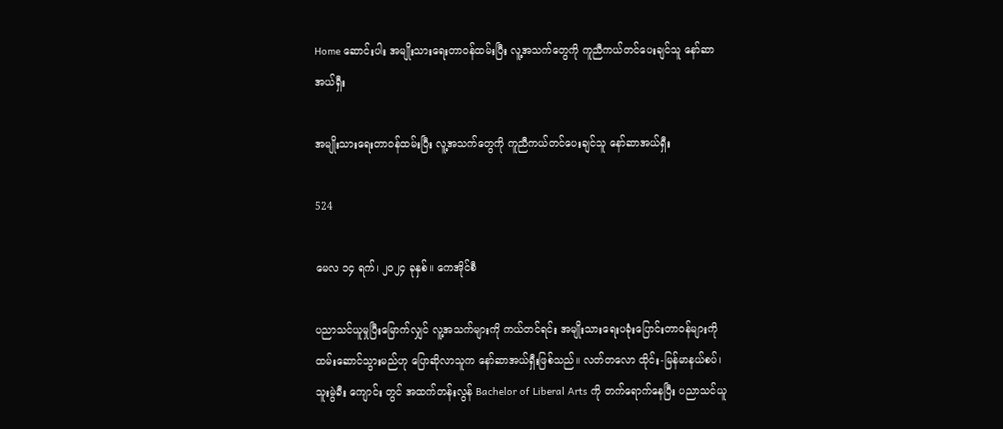Home ဆောင်းပါး အမျိုးသားရေးတာဝန်ထမ်းပြီး လူ့အသက်တွေကို ကူညီကယ်တင်ပေးချင်သူ နော်ဆာအယ်ရှီး

အမျိုးသားရေးတာဝန်ထမ်းပြီး လူ့အသက်တွေကို ကူညီကယ်တင်ပေးချင်သူ နော်ဆာအယ်ရှီး

524

မေလ ၁၄ ရက်၊ ၂၀၂၄ ခုနှစ်။ ကေအိုင်စီ

ပညာသင်ယူမှုပြီးမြောက်လျှင် လူ့အသက်များကို ကယ်တင်ရင်း အမျိုးသားရေးပခုံးပြောင်းတာဝန်များကို ထမ်းဆောင်သွားမည်ဟု ပြောဆိုလာသူက နော်ဆာအယ်ရှီးဖြစ်သည်။ လတ်တလော ထိုင်း-မြန်မာနယ်စပ်၊ သူးမွဲခီး ကျောင်း တွင် အထက်တန်းလွန် Bachelor of Liberal Arts ကို တက်ရောက်နေပြီး ပညာသင်ယူ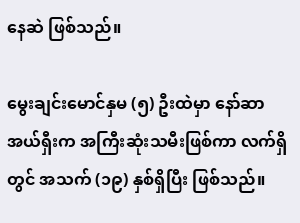နေဆဲ ဖြစ်သည်။

မွေးချင်းမောင်နှမ (၅) ဦးထဲမှာ နော်ဆာအယ်ရှီးက အကြီးဆုံးသမီးဖြစ်ကာ လက်ရှိတွင် အသက် (၁၉) နှစ်ရှိပြီး ဖြစ်သည်။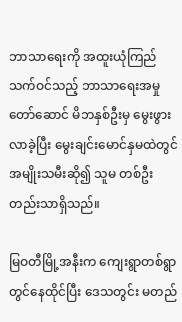ဘာသာရေးကို အထူးယုံကြည်သက်ဝင်သည့် ဘာသာရေးအမှုတော်ဆောင် မိဘနှစ်ဦးမှ မွေးဖွားလာခဲ့ပြီး မွေးချင်းမောင်နှမထဲတွင် အမျိုးသမီးဆို၍ သူမ တစ်ဦးတည်းသာရှိသည်။

မြဝတီမြို့အနီးက ကျေးရွာတစ်ရွာတွင်နေထိုင်ပြီး ဒေသတွင်း မတည်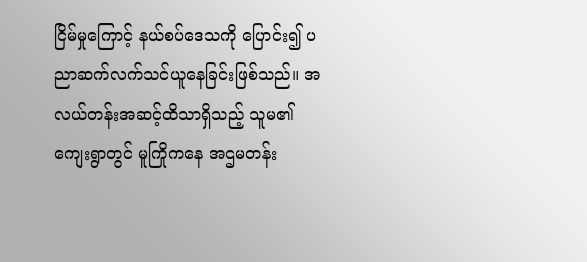ငြိမ်မှုကြောင့် နယ်စပ်ဒေသကို ပြောင်း၍ ပညာဆက်လက်သင်ယူနေခြင်းဖြစ်သည်။ အလယ်တန်းအဆင့်ထိသာရှိသည့် သူမ၏ကျေးရွာတွင် မူကြိုကနေ အဌမတန်း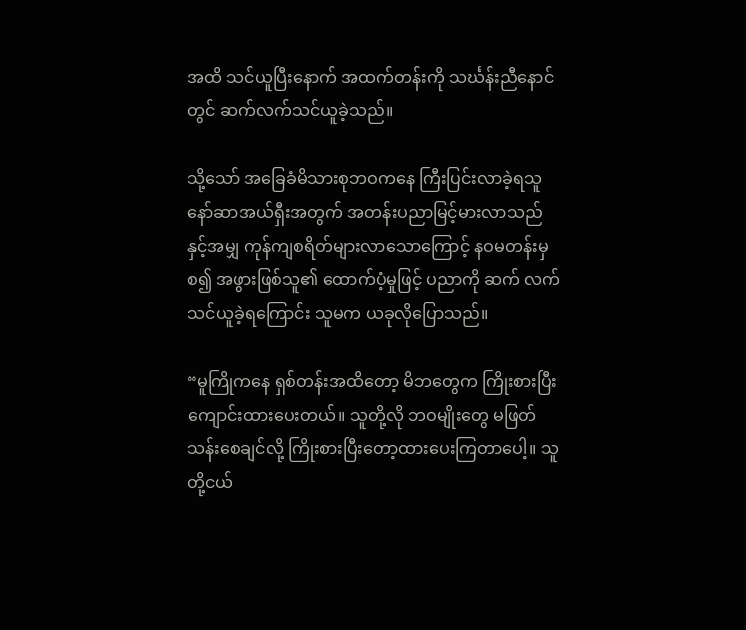အထိ သင်ယူပြီးနောက် အထက်တန်းကို သင်္ဃန်းညီနောင်တွင် ဆက်လက်သင်ယူခဲ့သည်။

သို့သော် အခြေခံမိသားစုဘဝကနေ ကြီးပြင်းလာခဲ့ရသူ နော်ဆာအယ်ရှီးအတွက် အတန်းပညာမြင့်မားလာသည် နှင့်အမျှ ကုန်ကျစရိတ်များလာသောကြောင့် နဝမတန်းမှစ၍ အဖွားဖြစ်သူ၏ ထောက်ပံ့မှုဖြင့် ပညာကို ဆက် လက်သင်ယူခဲ့ရကြောင်း သူမက ယခုလိုပြောသည်။

“မူကြိုကနေ ရှစ်တန်းအထိတော့ မိဘတွေက ကြိုးစားပြီး ကျောင်းထားပေးတယ်။ သူတို့လို ဘဝမျိုးတွေ မဖြတ် သန်းစေချင်လို့ ကြိုးစားပြီးတော့ထားပေးကြတာပေါ့။ သူတို့ငယ်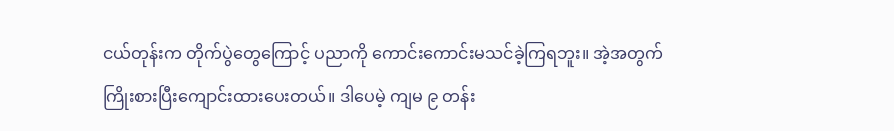ငယ်တုန်းက တိုက်ပွဲတွေကြောင့် ပညာကို ကောင်းကောင်းမသင်ခဲ့ကြရဘူး။ အဲ့အတွက် ကြိုးစားပြီးကျောင်းထားပေးတယ်။ ဒါပေမဲ့ ကျမ ၉ တန်း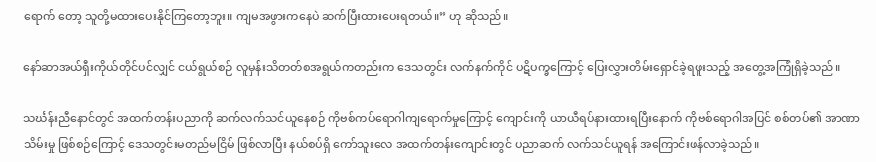ရောက် တော့ သူတို့မထားပေးနိုင်ကြတော့ဘူး။ ကျမအဖွားကနေပဲ ဆက်ပြီးထားပေးရတယ်။” ဟု ဆိုသည်။

နော်ဆာအယ်ရှီးကိုယ်တိုင်ပင်လျှင် ငယ်ရွယ်စဉ် လူမှန်းသိတတ်စအရွယ်ကတည်းက ဒေသတွင်း လက်နက်ကိုင် ပဋိပက္ခကြောင့် ပြေးလွှားတိမ်းရှောင်ခဲ့ရဖူးသည့် အတွေ့အကြုံရှိခဲ့သည်။

သင်္ဃန်းညီနောင်တွင် အထက်တန်းပညာကို ဆက်လက်သင်ယူနေစဉ် ကိုဗစ်ကပ်ရောဂါကျရောက်မှုကြောင့် ကျောင်းကို ယာယီရပ်နားထားရပြီးနောက် ကိုဗစ်ရောဂါအပြင် စစ်တပ်၏ အာဏာသိမ်းမှု ဖြစ်စဉ်ကြောင့် ဒေသတွင်းမတည်မငြိမ် ဖြစ်လာပြီး နယ်စပ်ရှိ ကော်သူးလေ အထက်တန်းကျောင်းတွင် ပညာဆက် လက်သင်ယူရန် အကြောင်းဖန်လာခဲ့သည်။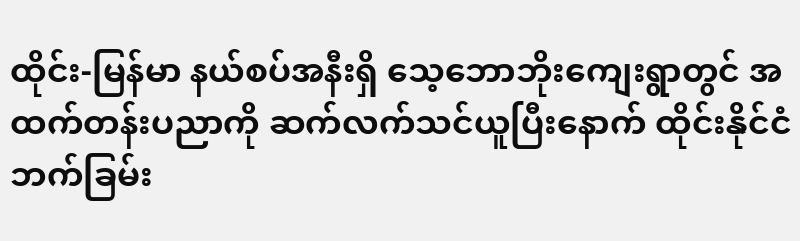ထိုင်း-မြန်မာ နယ်စပ်အနီးရှိ သေ့ဘောဘိုးကျေးရွာတွင် အထက်တန်းပညာကို ဆက်လက်သင်ယူပြီးနောက် ထိုင်းနိုင်ငံဘက်ခြမ်း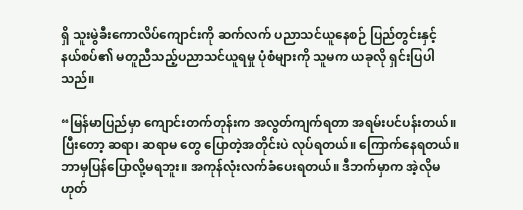ရှိ သူးမွဲခီးကောလိပ်ကျောင်းကို ဆက်လက် ပညာသင်ယူနေစဉ် ပြည်တွင်းနှင့် နယ်စပ်၏ မတူညီသည့်ပညာသင်ယူရမှု ပုံစံများကို သူမက ယခုလို ရှင်းပြပါသည်။

“မြန်မာပြည်မှာ ကျောင်းတက်တုန်းက အလွတ်ကျက်ရတာ အရမ်းပင်ပန်းတယ်။ ပြီးတော့ ဆရာ၊ ဆရာမ တွေ ပြောတဲ့အတိုင်းပဲ လုပ်ရတယ်။ ကြောက်နေရတယ်။ ဘာမှပြန်ပြောလို့မရဘူး။ အကုန်လုံးလက်ခံပေးရတယ်။ ဒီဘက်မှာက အဲ့လိုမဟုတ်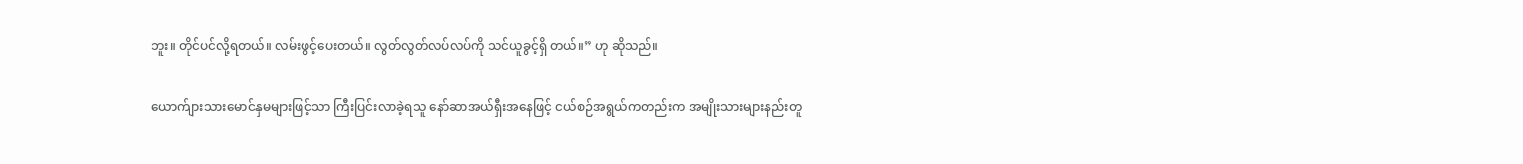ဘူး။ တိုင်ပင်လို့ရတယ်။ လမ်းဖွင့်ပေးတယ်။ လွတ်လွတ်လပ်လပ်ကို သင်ယူခွင့်ရှိ တယ်။” ဟု ဆိုသည်။

ယောက်ျားသားမောင်နှမများဖြင့်သာ ကြီးပြင်းလာခဲ့ရသူ နော်ဆာအယ်ရှီးအနေဖြင့် ငယ်စဉ်အရွယ်ကတည်းက အမျိုးသားများနည်းတူ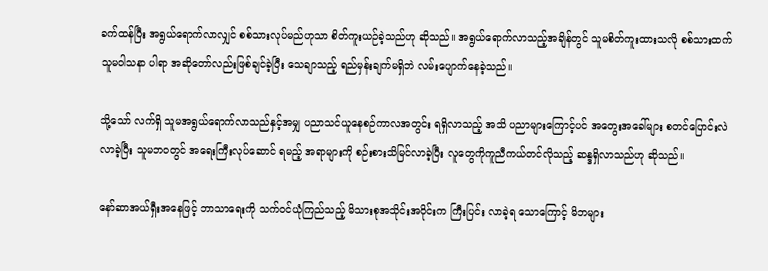ခက်ထန်ပြီး အရွယ်ရောက်လာလျှင် စစ်သားလုပ်မည်ဟုသာ စိတ်ကူးယဉ်ခဲ့သည်ဟု ဆိုသည်။ အရွယ်ရောက်လာသည့်အချိန်တွင် သူမစိတ်ကူးထားသလို စစ်သားထက် သူမဝါသနာ ပါရာ အဆိုတော်လည်းဖြစ်ချင်ခဲ့ပြီး သေချာသည့် ရည်မှန်းချက်မရှိဘဲ လမ်းပျောက်နေခဲ့သည်။

သို့သော် လက်ရှိ သူမအရွယ်ရောက်လာသည်နှင့်အမျှ ပညာသင်ယူနေစဉ်ကာလအတွင်း ရရှိလာသည့် အသိ ပညာများကြောင့်ပင် အတွေးအခေါ်များ စတင်ပြောင်းလဲလာခဲ့ပြီး သူမဘဝတွင် အရေးကြီးလုပ်ဆောင် ရမည့် အရာများကို စဉ်းစားသိမြင်လာခဲ့ပြီး လူတွေကိုကူညီကယ်တင်လိုသည့် ဆန္ဒရှိလာသည်ဟု ဆိုသည်။

နော်ဆာအယ်ရှီးအနေဖြင့် ဘာသာရေးကို သက်ဝင်ယုံကြည်သည့် မိသားစုအသိုင်းအဝိုင်းက ကြီးပြင်း လာခဲ့ရ သောကြောင့် မိဘများ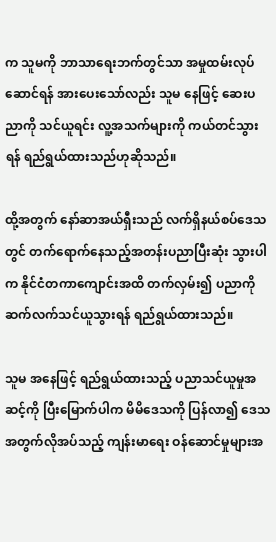က သူမကို ဘာသာရေးဘက်တွင်သာ အမှုထမ်းလုပ်ဆောင်ရန် အားပေးသော်လည်း သူမ နေဖြင့် ဆေးပညာကို သင်ယူရင်း လူ့အသက်များကို ကယ်တင်သွားရန် ရည်ရွယ်ထားသည်ဟုဆိုသည်။

ထို့အတွက် နော်ဆာအယ်ရှီးသည် လက်ရှိနယ်စပ်ဒေသတွင် တက်ရောက်နေသည့်အတန်းပညာပြီးဆုံး သွားပါက နိုင်ငံတကာကျောင်းအထိ တက်လှမ်း၍ ပညာကို ဆက်လက်သင်ယူသွားရန် ရည်ရွယ်ထားသည်။

သူမ အနေဖြင့် ရည်ရွယ်ထားသည့် ပညာသင်ယူမှုအဆင့်ကို ပြီးမြောက်ပါက မိမိဒေသကို ပြန်လာ၍ ဒေသ အတွက်လိုအပ်သည့် ကျန်းမာရေး ဝန်ဆောင်မှုများအ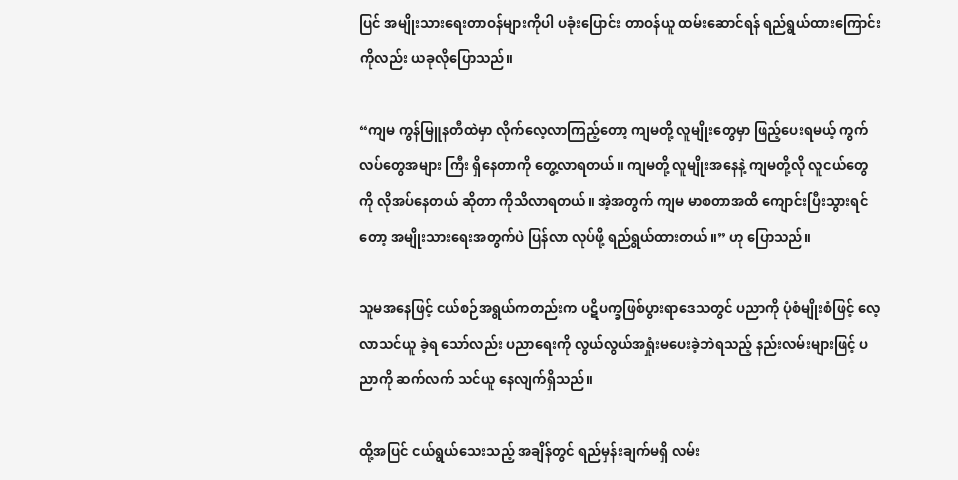ပြင် အမျိုးသားရေးတာဝန်များကိုပါ ပခုံးပြောင်း တာဝန်ယူ ထမ်းဆောင်ရန် ရည်ရွယ်ထားကြောင်းကိုလည်း ယခုလိုပြောသည်။

“ကျမ ကွန်မြူနတီထဲမှာ လိုက်လေ့လာကြည့်တော့ ကျမတို့ လူမျိုးတွေမှာ ဖြည့်ပေးရမယ့် ကွက်လပ်တွေအများ ကြီး ရှိနေတာကို တွေ့လာရတယ်။ ကျမတို့ လူမျိုးအနေနဲ့ ကျမတို့လို လူငယ်တွေကို လိုအပ်နေတယ် ဆိုတာ ကိုသိလာရတယ်။ အဲ့အတွက် ကျမ မာစတာအထိ ကျောင်းပြီးသွားရင်တော့ အမျိုးသားရေးအတွက်ပဲ ပြန်လာ လုပ်ဖို့ ရည်ရွယ်ထားတယ်။” ဟု ပြောသည်။

သူမအနေဖြင့် ငယ်စဉ်အရွယ်ကတည်းက ပဋိပက္ခဖြစ်ပွားရာဒေသတွင် ပညာကို ပုံစံမျိုးစံဖြင့် လေ့လာသင်ယူ ခဲ့ရ သော်လည်း ပညာရေးကို လွယ်လွယ်အရှုံးမပေးခဲ့ဘဲရသည့် နည်းလမ်းများဖြင့် ပညာကို ဆက်လက် သင်ယူ နေလျက်ရှိသည်။

ထို့အပြင် ငယ်ရွယ်သေးသည့် အချိန်တွင် ရည်မှန်းချက်မရှိ လမ်း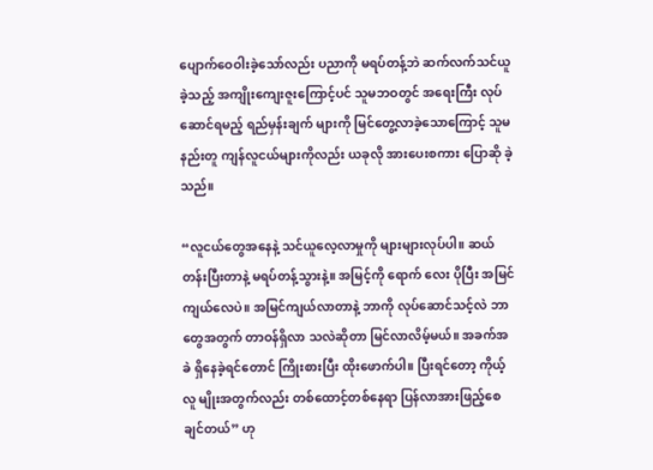ပျောက်ဝေဝါးခဲ့သော်လည်း ပညာကို မရပ်တန့်ဘဲ ဆက်လက်သင်ယူခဲ့သည့် အကျိုးကျေးဇူးကြောင့်ပင် သူမဘဝတွင် အရေးကြီး လုပ်ဆောင်ရမည့် ရည်မှန်းချက် များကို မြင်တွေ့လာခဲ့သောကြောင့် သူမနည်းတူ ကျန်လူငယ်များကိုလည်း ယခုလို အားပေးစကား ပြောဆို ခဲ့သည်။

“လူငယ်တွေအနေနဲ့ သင်ယူလေ့လာမှုကို များများလုပ်ပါ။ ဆယ်တန်းပြီးတာနဲ့ မရပ်တန့်သွားနဲ့။ အမြင့်ကို ရောက် လေး ပိုပြီး အမြင်ကျယ်လေပဲ။ အမြင်ကျယ်လာတာနဲ့ ဘာကို လုပ်ဆောင်သင့်လဲ ဘာတွေအတွက် တာဝန်ရှိလာ သလဲဆိုတာ မြင်လာလိမ့်မယ်။ အခက်အခဲ ရှိနေခဲ့ရင်တောင် ကြိုးစားပြီး ထိုးဖောက်ပါ။ ပြီးရင်တော့ ကိုယ့်လူ မျိုးအတွက်လည်း တစ်ထောင့်တစ်နေရာ ပြန်လာအားဖြည့်စေချင်တယ်” ဟု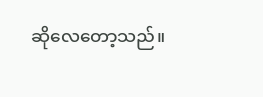ဆိုလေတော့သည်။